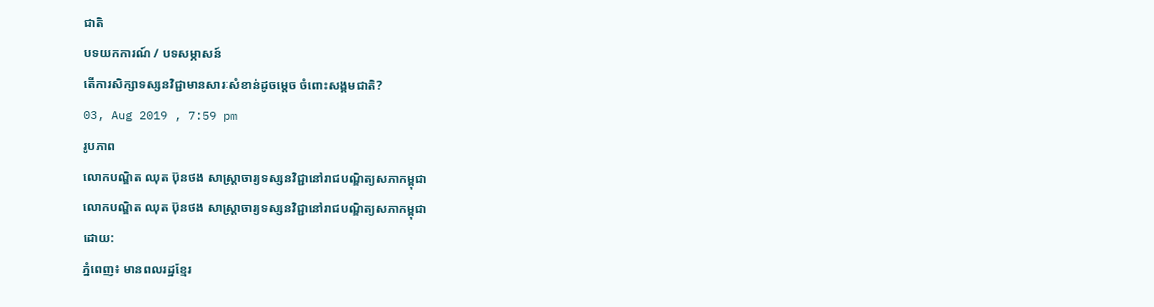ជាតិ
បទយកការណ៍ / បទសម្ភាសន៍
តើការសិក្សាទស្សនវិជ្ជាមានសារៈសំខាន់ដូចម្តេច ចំពោះសង្គមជាតិ?
03, Aug 2019 , 7:59 pm
រូបភាព
លោកបណ្ឌិត ឈុត ប៊ុនថង សាស្រ្តាចារ្យទស្សនវិជ្ជានៅរាជបណ្ឌិត្យសភាកម្ពុជា
លោកបណ្ឌិត ឈុត ប៊ុនថង សាស្រ្តាចារ្យទស្សនវិជ្ជានៅរាជបណ្ឌិត្យសភាកម្ពុជា
ដោយ:
ភ្នំពេញ៖ មានពលរដ្ឋខ្មែរ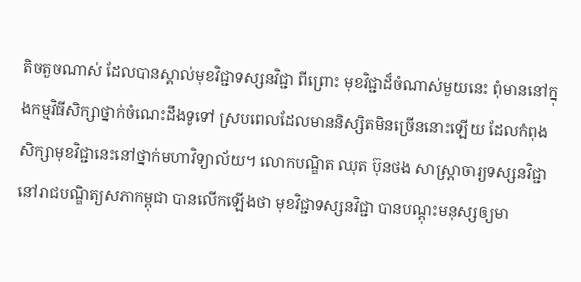តិចតួចណាស់ ដែលបានស្គាល់មុខវិជ្ជាទស្សនវិជ្ជា ពីព្រោះ មុខវិជ្ជាដ៏ចំណាស់មួយនេះ ពុំមាននៅក្នុងកម្មវិធីសិក្សាថ្នាក់ចំណេះដឹងទូទៅ ស្របពេលដែលមាននិស្សិតមិនច្រើននោះឡើយ ដែលកំពុងសិក្សាមុខវិជ្ជានេះនៅថ្នាក់មហាវិទ្យាល័យ។ លោកបណ្ឌិត ឈុត ប៊ុនថង សាស្ត្រាចារ្យទស្សនវិជ្ជានៅរាជបណ្ឌិត្យសភាកម្ពុជា បានលើកឡើងថា មុខវិជ្ជាទស្សនវិជ្ជា បានបណ្តុះមនុស្សឲ្យមា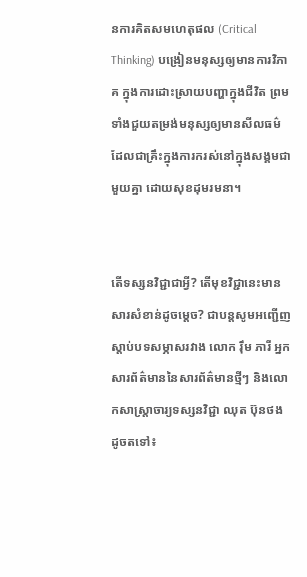នការគិតសមហេតុផល (Critical Thinking) បង្រៀនមនុស្សឲ្យមានការវិភាគ ក្នុងការដោះស្រាយបញ្ហាក្នុងជីវិត ព្រមទាំងជួយតម្រង់មនុស្សឲ្យមានសីលធម៌ ដែលជាគ្រឹះក្នុងការករស់នៅក្នុងសង្គមជាមួយគ្នា ដោយសុខដុមរមនា។


តើទស្សនវិជ្ជាជាអ្វី? តើមុខវិជ្ជានេះមានសារសំខាន់ដូចម្តេច? ជាបន្តសូមអញ្ជើញស្តាប់បទសម្ភាសរវាង លោក រ៉ឹម ភារី អ្នកសារព័ត៌មាននៃសារព័ត៌មានថ្មីៗ និងលោកសាស្ត្រាចារ្យទស្សនវិជ្ជា ឈុត ប៊ុនថង ដូចតទៅ៖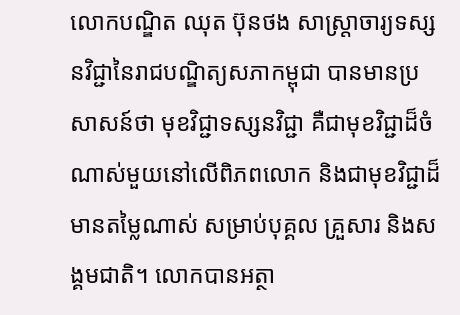លោកបណ្ឌិត ឈុត ប៊ុនថង សាស្ត្រាចារ្យទស្សនវិជ្ជានៃរាជបណ្ឌិត្យសភាកម្ពុជា បានមានប្រសាសន៍ថា មុខវិជ្ជាទស្សនវិជ្ជា គឺជាមុខវិជ្ជាដ៏ចំណាស់មួយនៅលើពិភពលោក និងជាមុខវិជ្ជាដ៏មានតម្លៃណាស់ សម្រាប់បុគ្គល គ្រួសារ និងសង្គមជាតិ។ លោកបានអត្ថា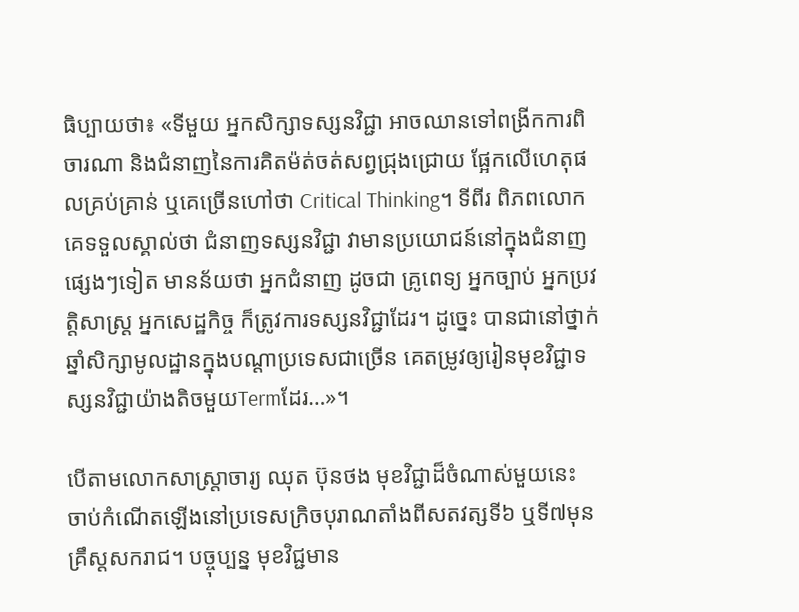ធិប្បាយថា៖ «ទីមួយ អ្នកសិក្សាទស្សនវិជ្ជា អាចឈានទៅពង្រីកការពិចារណា និងជំនាញនៃការគិតម៉ត់ចត់សព្វជ្រុងជ្រោយ ផ្អែកលើហេតុផលគ្រប់គ្រាន់ ឬគេច្រើនហៅថា Critical Thinking។ ទីពីរ ពិភពលោកគេទទួលស្គាល់ថា ជំនាញទស្សនវិជ្ជា វាមានប្រយោជន៍នៅក្នុងជំនាញផ្សេងៗទៀត មានន័យថា អ្នកជំនាញ ដូចជា គ្រូពេទ្យ អ្នកច្បាប់ អ្នកប្រវត្តិសាស្ត្រ អ្នកសេដ្ឋកិច្ច ក៏ត្រូវការទស្សនវិជ្ជាដែរ។ ដូច្នេះ បានជានៅថ្នាក់ឆ្នាំសិក្សាមូលដ្ឋានក្នុងបណ្តាប្រទេសជាច្រើន គេតម្រូវឲ្យរៀនមុខវិជ្ជាទស្សនវិជ្ជាយ៉ាងតិចមួយTermដែរ…»។

បើតាមលោកសាស្ត្រាចារ្យ ឈុត ប៊ុនថង មុខវិជ្ជាដ៏ចំណាស់មួយនេះ ចាប់កំណើតឡើងនៅប្រទេសក្រិចបុរាណតាំងពីសតវត្សទី៦ ឬទី៧មុនគ្រឹស្ដសករាជ។ បច្ចុប្បន្ន មុខវិជ្ជមាន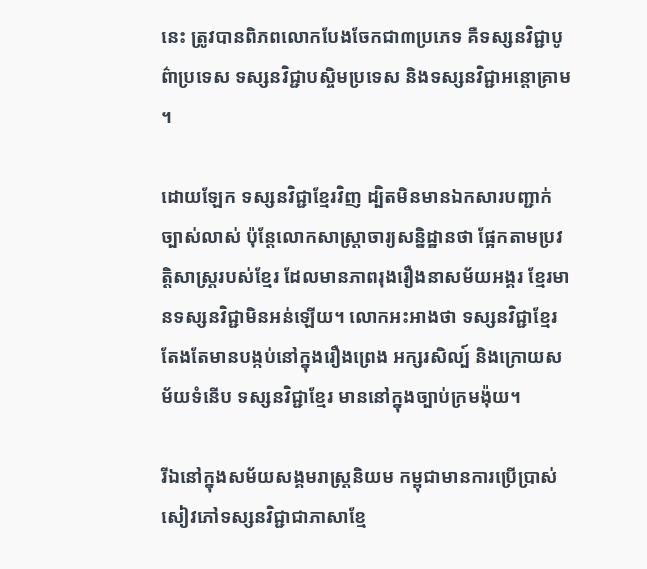នេះ ត្រូវបានពិភពលោកបែងចែកជា៣ប្រភេទ គឺទស្សនវិជ្ជាបូព៌ាប្រទេស ទស្សនវិជ្ជាបស្ចិមប្រទេស និងទស្សនវិជ្ជាអន្តោគ្រាម។

ដោយឡែក ទស្សនវិជ្ជាខ្មែរវិញ ដ្បិតមិនមានឯកសារបញ្ជាក់ច្បាស់លាស់ ប៉ុន្តែលោកសាស្ត្រាចារ្យសន្និដ្ឋានថា ផ្អែកតាមប្រវត្តិសាស្ត្ររបស់ខ្មែរ ដែលមានភាពរុងរឿងនាសម័យអង្គរ ខ្មែរមានទស្សនវិជ្ជាមិនអន់ឡើយ។ លោកអះអាងថា ទស្សនវិជ្ជាខ្មែរ តែងតែមានបង្កប់នៅក្នុងរឿងព្រេង អក្សរសិល្ប៍ និងក្រោយសម័យទំនើប ទស្សនវិជ្ជាខ្មែរ មាននៅក្នុងច្បាប់ក្រមង៉ុយ។

រីឯនៅក្នុងសម័យសង្គមរាស្ត្រនិយម កម្ពុជាមានការប្រើប្រាស់សៀវភៅទស្សនវិជ្ជាជាភាសាខ្មែ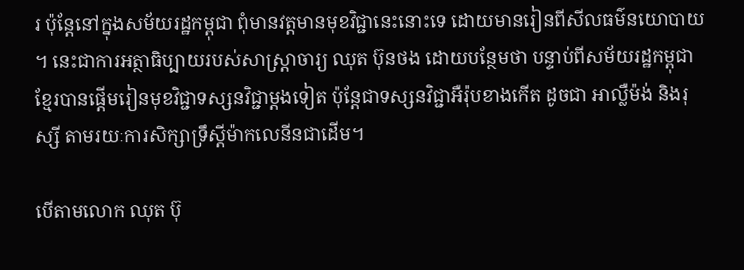រ ប៉ុន្តែនៅក្នុងសម័យរដ្ឋកម្ពុជា ពុំមានវត្តមានមុខវិជ្ជានេះនោះទេ ដោយមានរៀនពីសីលធម៌នយោបាយ។ នេះជាការអត្ថាធិប្បាយរបស់សាស្ត្រាចារ្យ ឈុត ប៊ុនថង ដោយបន្ថែមថា បន្ទាប់ពីសម័យរដ្ឋកម្ពុជា ខ្មែរបានផ្តើមរៀនមុខវិជ្ជាទស្សនវិជ្ជាម្តងទៀត ប៉ុន្តែជាទស្សនវិជ្ជាអឺរ៉ុបខាងកើត ដូចជា អាល្លឺម៉ង់ និងរុស្សី តាមរយៈការសិក្សាទ្រឹស្តីម៉ាកលេនីនជាដើម។

បើតាមលោក ឈុត ប៊ុ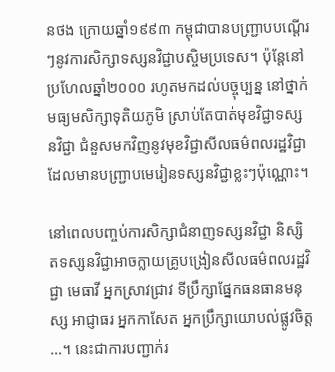នថង ក្រោយឆ្នាំ១៩៩៣ កម្ពុជាបានបញ្ជ្រាបបណ្តើរៗនូវការសិក្សាទស្សនវិជ្ជាបស្ចិមប្រទេស។ ប៉ុន្តែនៅប្រហែលឆ្នាំ២០០០ រហូតមកដល់បច្ចុប្បន្ន នៅថ្នាក់មធ្យមសិក្សាទុតិយភូមិ ស្រាប់តែបាត់មុខវិជ្ជាទស្សនវិជ្ជា ជំនួសមកវិញនូវមុខវិជ្ជាសីលធម៌ពលរដ្ឋវិជ្ជា ដែលមានបញ្ជ្រាបមេរៀនទស្សនវិជ្ជាខ្លះៗប៉ុណ្ណោះ។

នៅពេលបញ្ចប់ការសិក្សាជំនាញទស្សនវិជ្ជា និស្សិតទស្សនវិជ្ជាអាចក្លាយគ្រូបង្រៀនសីលធម៌ពលរដ្ឋវិជ្ជា មេធាវី អ្នកស្រាវជ្រាវ ទីប្រឹក្សាផ្នែកធនធានមនុស្ស អាជ្ញាធរ អ្នកកាសែត អ្នកប្រឹក្សាយោបល់ផ្លូវចិត្ត…។ នេះជាការបញ្ជាក់រ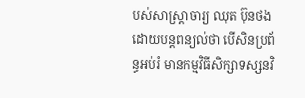បស់សាស្ត្រាចារ្យ ឈុត ប៊ុនថង ដោយបន្តពន្យល់ថា បើសិនប្រព័ន្ធអប់រំ មានកម្មវិធីសិក្សាទស្សនវិ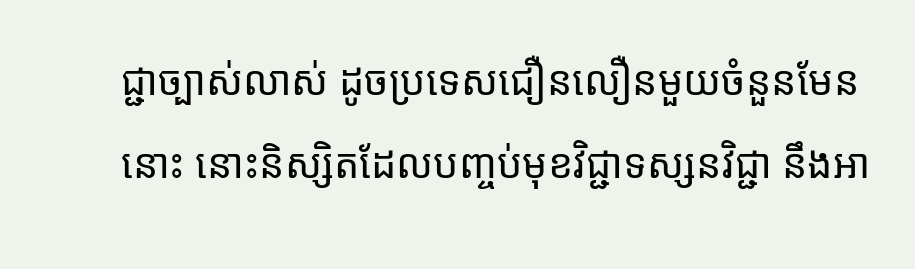ជ្ជាច្បាស់លាស់ ដូចប្រទេសជឿនលឿនមួយចំនួនមែននោះ នោះនិស្សិតដែលបញ្ចប់មុខវិជ្ជាទស្សនវិជ្ជា នឹងអា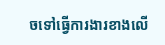ចទៅធ្វើការងារខាងលើ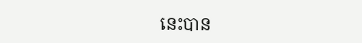នេះបាន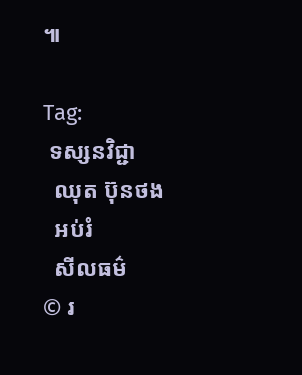៕

Tag:
 ទស្សនវិជ្ជា
  ឈុត ប៊ុនថង
  អប់រំ
  សីលធម៌
© រ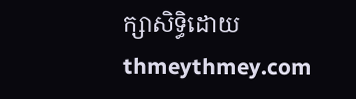ក្សាសិទ្ធិដោយ thmeythmey.com